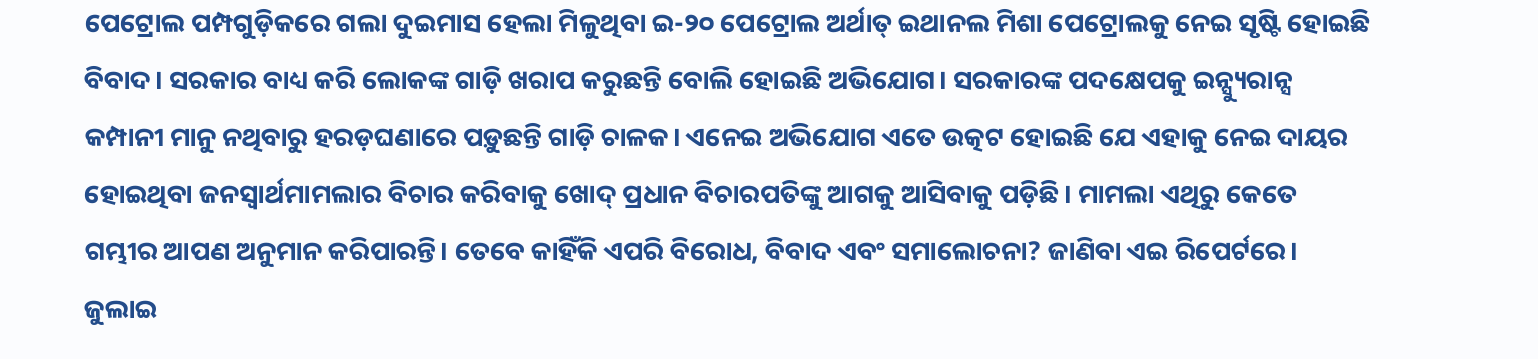ପେଟ୍ରୋଲ ପମ୍ପଗୁଡ଼ିକରେ ଗଲା ଦୁଇମାସ ହେଲା ମିଳୁଥିବା ଇ-୨୦ ପେଟ୍ରୋଲ ଅର୍ଥାତ୍ ଇଥାନଲ ମିଶା ପେଟ୍ରୋଲକୁ ନେଇ ସୃଷ୍ଟି ହୋଇଛି ବିବାଦ। ସରକାର ବାଧ୍ୟ କରି ଲୋକଙ୍କ ଗାଡ଼ି ଖରାପ କରୁଛନ୍ତି ବୋଲି ହୋଇଛି ଅଭିଯୋଗ। ସରକାରଙ୍କ ପଦକ୍ଷେପକୁ ଇନ୍ସ୍ୟୁରାନ୍ସ କମ୍ପାନୀ ମାନୁ ନଥିବାରୁ ହରଡ଼ଘଣାରେ ପଡ଼ୁଛନ୍ତି ଗାଡ଼ି ଚାଳକ। ଏନେଇ ଅଭିଯୋଗ ଏତେ ଉତ୍କଟ ହୋଇଛି ଯେ ଏହାକୁ ନେଇ ଦାୟର ହୋଇଥିବା ଜନସ୍ୱାର୍ଥମାମଲାର ବିଚାର କରିବାକୁ ଖୋଦ୍ ପ୍ରଧାନ ବିଚାରପତିଙ୍କୁ ଆଗକୁ ଆସିବାକୁ ପଡ଼ିଛି। ମାମଲା ଏଥିରୁ କେତେ ଗମ୍ଭୀର ଆପଣ ଅନୁମାନ କରିପାରନ୍ତି। ତେବେ କାହିଁକି ଏପରି ବିରୋଧ, ବିବାଦ ଏବଂ ସମାଲୋଚନା? ଜାଣିବା ଏଇ ରିପେର୍ଟରେ।
ଜୁଲାଇ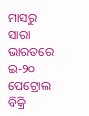ମାସରୁ ସାରା ଭାରତରେ ଇ-୨୦ ପେଟ୍ରୋଲ ବିକ୍ରି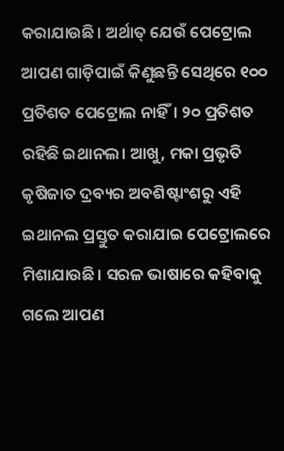କରାଯାଉଛି। ଅର୍ଥାତ୍ ଯେଉଁ ପେଟ୍ରୋଲ ଆପଣ ଗାଡ଼ିପାଇଁ କିଣୁଛନ୍ତି ସେଥିରେ ୧୦୦ ପ୍ରତିଶତ ପେଟ୍ରୋଲ ନାହିଁ। ୨୦ ପ୍ରତିଶତ ରହିଛି ଇଥାନଲ। ଆଖୁ, ମକା ପ୍ରଭୃତି କୃଷିଜାତ ଦ୍ରବ୍ୟର ଅବଶିଷ୍ଟାଂଶରୁ ଏହି ଇଥାନଲ ପ୍ରସ୍ତୁତ କରାଯାଇ ପେଟ୍ରୋଲରେ ମିଶାଯାଉଛି। ସରଳ ଭାଷାରେ କହିବାକୁ ଗଲେ ଆପଣ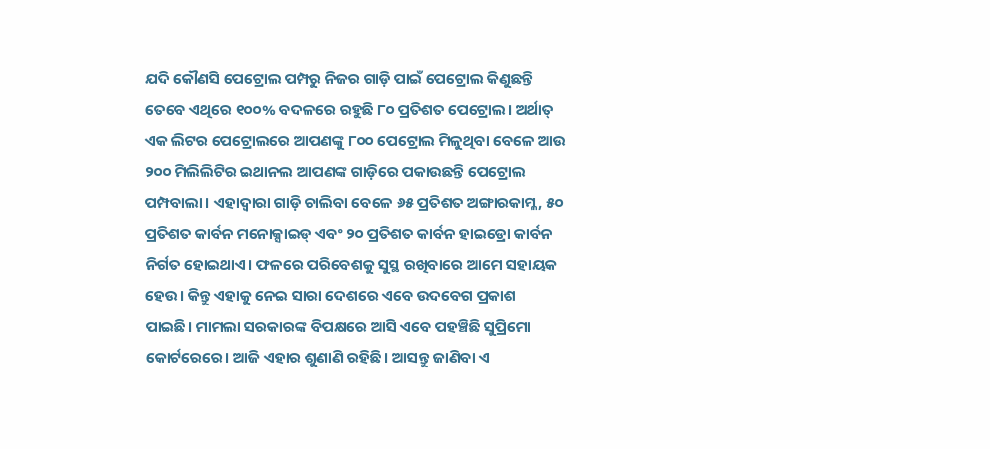ଯଦି କୌଣସି ପେଟ୍ରୋଲ ପମ୍ପରୁ ନିଜର ଗାଡ଼ି ପାଇଁ ପେଟ୍ରୋଲ କିଣୁଛନ୍ତି ତେବେ ଏଥିରେ ୧୦୦% ବଦଳରେ ରହୁଛି ୮୦ ପ୍ରତିଶତ ପେଟ୍ରୋଲ। ଅର୍ଥାତ୍ ଏକ ଲିଟର ପେଟ୍ରୋଲରେ ଆପଣଙ୍କୁ ୮୦୦ ପେଟ୍ରୋଲ ମିଳୁଥିବା ବେଳେ ଆଉ ୨୦୦ ମିଲିଲିଟିର ଇଥାନଲ ଆପଣଙ୍କ ଗାଡ଼ିରେ ପକାଉଛନ୍ତି ପେଟ୍ରୋଲ ପମ୍ପବାଲା। ଏହାଦ୍ୱାରା ଗାଡ଼ି ଚାଲିବା ବେଳେ ୬୫ ପ୍ରତିଶତ ଅଙ୍ଗାରକାମ୍ଳ, ୫୦ ପ୍ରତିଶତ କାର୍ବନ ମନୋକ୍ସାଇଡ୍ ଏବଂ ୨୦ ପ୍ରତିଶତ କାର୍ବନ ହାଇଡ୍ରୋ କାର୍ବନ ନିର୍ଗତ ହୋଇଥାଏ। ଫଳରେ ପରିବେଶକୁ ସୁସ୍ଥ ରଖିବାରେ ଆମେ ସହାୟକ ହେଉ। କିନ୍ତୁ ଏହାକୁ ନେଇ ସାରା ଦେଶରେ ଏବେ ଉଦବେଗ ପ୍ରକାଶ ପାଇଛି। ମାମଲା ସରକାରଙ୍କ ବିପକ୍ଷରେ ଆସି ଏବେ ପହଞ୍ଚିଛି ସୁପ୍ରିମୋ କୋର୍ଟରେରେ। ଆଜି ଏହାର ଶୁଣାଣି ରହିଛି। ଆସନ୍ତୁ ଜାଣିବା ଏ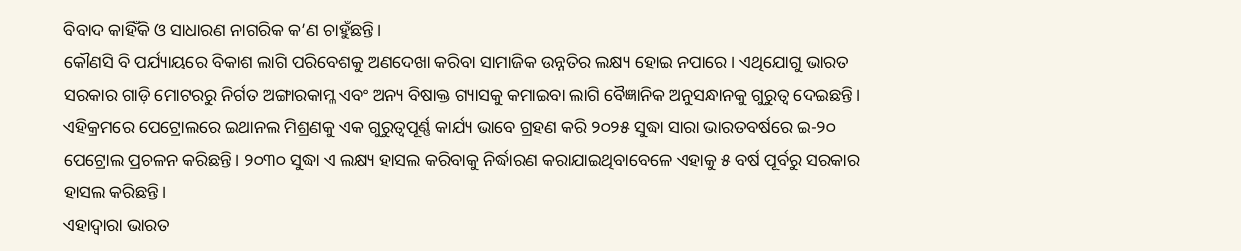ବିବାଦ କାହିଁକି ଓ ସାଧାରଣ ନାଗରିକ କ’ଣ ଚାହୁଁଛନ୍ତି।
କୌଣସି ବି ପର୍ଯ୍ୟାୟରେ ବିକାଶ ଲାଗି ପରିବେଶକୁ ଅଣଦେଖା କରିବା ସାମାଜିକ ଉନ୍ନତିର ଲକ୍ଷ୍ୟ ହୋଇ ନପାରେ। ଏଥିଯୋଗୁ ଭାରତ ସରକାର ଗାଡ଼ି ମୋଟରରୁ ନିର୍ଗତ ଅଙ୍ଗାରକାମ୍ଳ ଏବଂ ଅନ୍ୟ ବିଷାକ୍ତ ଗ୍ୟାସକୁ କମାଇବା ଲାଗି ବୈଜ୍ଞାନିକ ଅନୁସନ୍ଧାନକୁ ଗୁରୁତ୍ୱ ଦେଇଛନ୍ତି। ଏହିକ୍ରମରେ ପେଟ୍ରୋଲରେ ଇଥାନଲ ମିଶ୍ରଣକୁ ଏକ ଗୁରୁତ୍ୱପୂର୍ଣ୍ଣ କାର୍ଯ୍ୟ ଭାବେ ଗ୍ରହଣ କରି ୨୦୨୫ ସୁଦ୍ଧା ସାରା ଭାରତବର୍ଷରେ ଇ-୨୦ ପେଟ୍ରୋଲ ପ୍ରଚଳନ କରିଛନ୍ତି। ୨୦୩୦ ସୁଦ୍ଧା ଏ ଲକ୍ଷ୍ୟ ହାସଲ କରିବାକୁ ନିର୍ଦ୍ଧାରଣ କରାଯାଇଥିବାବେଳେ ଏହାକୁ ୫ ବର୍ଷ ପୂର୍ବରୁ ସରକାର ହାସଲ କରିଛନ୍ତି।
ଏହାଦ୍ୱାରା ଭାରତ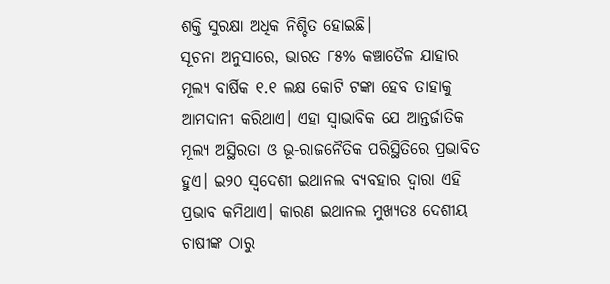ଶକ୍ତି ସୁରକ୍ଷା ଅଧିକ ନିଶ୍ଚିତ ହୋଇଛି।
ସୂଚନା ଅନୁସାରେ, ଭାରତ ୮୫% କଞ୍ଚାତୈଳ ଯାହାର ମୂଲ୍ୟ ବାର୍ଷିକ ୧.୧ ଲକ୍ଷ କୋଟି ଟଙ୍କା ହେବ ତାହାକୁ ଆମଦାନୀ କରିଥାଏ। ଏହା ସ୍ୱାଭାବିକ ଯେ ଆନ୍ତର୍ଜାତିକ ମୂଲ୍ୟ ଅସ୍ଥିରତା ଓ ଭୂ-ରାଜନୈତିକ ପରିସ୍ଥିତିରେ ପ୍ରଭାବିତ ହୁଏ। ଇ୨୦ ସ୍ୱଦେଶୀ ଇଥାନଲ ବ୍ୟବହାର ଦ୍ୱାରା ଏହି ପ୍ରଭାବ କମିଥାଏ। କାରଣ ଇଥାନଲ ମୁଖ୍ୟତଃ ଦେଶୀୟ ଚାଷୀଙ୍କ ଠାରୁ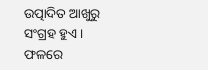ଉତ୍ପାଦିତ ଆଖୁରୁ ସଂଗ୍ରହ ହୁଏ। ଫଳରେ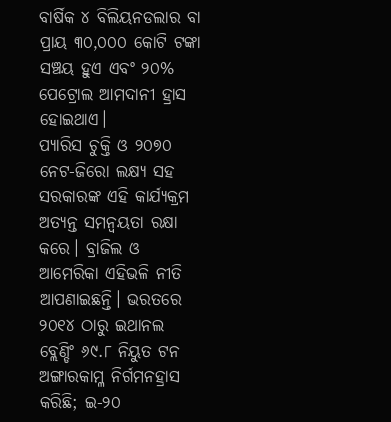ବାର୍ଷିକ ୪ ବିଲିୟନଡଲାର ବା ପ୍ରାୟ ୩୦,୦୦୦ କୋଟି ଟଙ୍କା ସଞ୍ଚୟ ହୁଏ ଏବଂ ୨୦% ପେଟ୍ରୋଲ ଆମଦାନୀ ହ୍ରାସ ହୋଇଥାଏ।
ପ୍ୟାରିସ ଚୁକ୍ତି ଓ ୨୦୭୦ ନେଟ-ଜିରୋ ଲକ୍ଷ୍ୟ ସହ ସରକାରଙ୍କ ଏହି କାର୍ଯ୍ୟକ୍ରମ ଅତ୍ୟନ୍ତ ସମନ୍ୱୟତା ରକ୍ଷା କରେ। ବ୍ରାଜିଲ ଓ ଆମେରିକା ଏହିଭଳି ନୀତି ଆପଣାଇଛନ୍ତି। ଭରତରେ ୨୦୧୪ ଠାରୁ ଇଥାନଲ ବ୍ଲେଣ୍ଡିଂ ୬୯.୮ ନିୟୁତ ଟନ ଅଙ୍ଗାରକାମ୍ଳ ନିର୍ଗମନହ୍ରାସ କରିଛି; ଇ-୨୦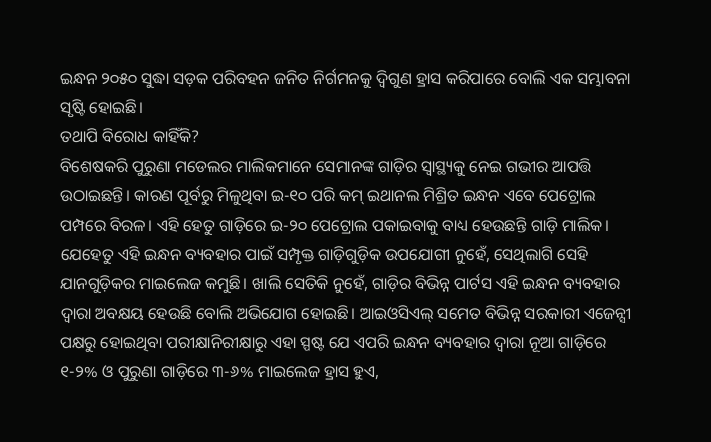ଇନ୍ଧନ ୨୦୫୦ ସୁଦ୍ଧା ସଡ଼କ ପରିବହନ ଜନିତ ନିର୍ଗମନକୁ ଦ୍ୱିଗୁଣ ହ୍ରାସ କରିପାରେ ବୋଲି ଏକ ସମ୍ଭାବନା ସୃଷ୍ଟି ହୋଇଛି।
ତଥାପି ବିରୋଧ କାହିଁକି?
ବିଶେଷକରି ପୁରୁଣା ମଡେଲର ମାଲିକମାନେ ସେମାନଙ୍କ ଗାଡ଼ିର ସ୍ୱାସ୍ଥ୍ୟକୁ ନେଇ ଗଭୀର ଆପତ୍ତି ଉଠାଇଛନ୍ତି। କାରଣ ପୂର୍ବରୁ ମିଳୁଥିବା ଇ-୧୦ ପରି କମ୍ ଇଥାନଲ ମିଶ୍ରିତ ଇନ୍ଧନ ଏବେ ପେଟ୍ରୋଲ ପମ୍ପରେ ବିରଳ। ଏହି ହେତୁ ଗାଡ଼ିରେ ଇ-୨୦ ପେଟ୍ରୋଲ ପକାଇବାକୁ ବାଧ୍ୟ ହେଉଛନ୍ତି ଗାଡ଼ି ମାଲିକ। ଯେହେତୁ ଏହି ଇନ୍ଧନ ବ୍ୟବହାର ପାଇଁ ସମ୍ପୃକ୍ତ ଗାଡ଼ିଗୁଡ଼ିକ ଉପଯୋଗୀ ନୁହେଁ, ସେଥିଲାଗି ସେହି ଯାନଗୁଡ଼ିକର ମାଇଲେଜ କମୁଛି। ଖାଲି ସେତିକି ନୁହେଁ, ଗାଡ଼ିର ବିଭିନ୍ନ ପାର୍ଟସ ଏହି ଇନ୍ଧନ ବ୍ୟବହାର ଦ୍ୱାରା ଅବକ୍ଷୟ ହେଉଛି ବୋଲି ଅଭିଯୋଗ ହୋଇଛି। ଆଇଓସିଏଲ୍ ସମେତ ବିଭିନ୍ନ ସରକାରୀ ଏଜେନ୍ସୀ ପକ୍ଷରୁ ହୋଇଥିବା ପରୀକ୍ଷାନିରୀକ୍ଷାରୁ ଏହା ସ୍ପଷ୍ଟ ଯେ ଏପରି ଇନ୍ଧନ ବ୍ୟବହାର ଦ୍ୱାରା ନୂଆ ଗାଡ଼ିରେ ୧-୨% ଓ ପୁରୁଣା ଗାଡ଼ିରେ ୩-୬% ମାଇଲେଜ ହ୍ରାସ ହୁଏ,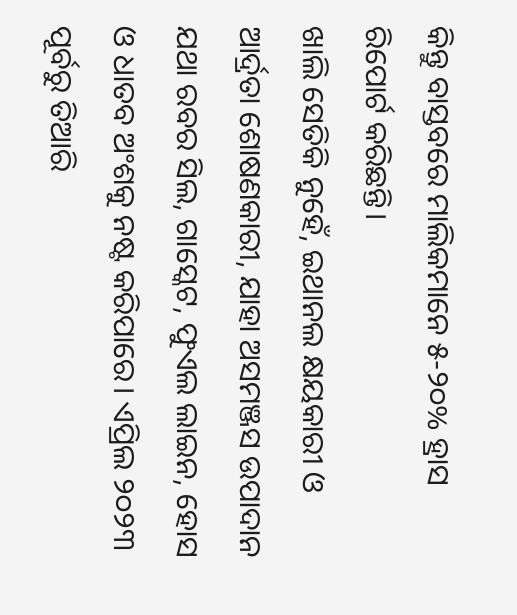କିନ୍ତୁ ବାସ୍ତବରେ ମାଲିକମାନେ ୫-୨୦% ହ୍ରାସ ରିପୋର୍ଟ କରିଛନ୍ତି।
ଖାଲି ସେତିକି ନୁହେଁ, ଇଥାନଲ କ୍ଷୟକାରୀ ଓ ଆର୍ଦ୍ରତା ଶୋଷଣକାରୀ, ଯାହା ଅସମଞ୍ଜସ ଉପାଦାନ ଯଥା ରବର ସିଲ, ଗାସ୍କେଟ, ଫୁଏଲ ଲାଇନ, ହୋସ ଓ ଧାତବ ଅଂଶକୁ ନଷ୍ଟ କରିପାରେ। ଏପ୍ରିଲ ୨୦୨୩ ପୂର୍ବରୁ ତିଆରି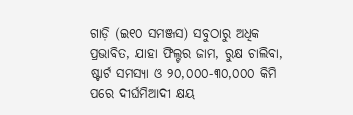ଗାଡ଼ି (ଇ୧୦ ସମଞ୍ଜସ) ସବୁଠାରୁ ଅଧିକ ପ୍ରଭାବିତ, ଯାହା ଫିଲ୍ଟର ଜାମ, ରୁକ୍ଷ ଚାଲିବା, ଷ୍ଟାର୍ଟ ସମସ୍ୟା ଓ ୨୦,୦୦୦-୩୦,୦୦୦ କିମି ପରେ ଦୀର୍ଘମିଆଦୀ କ୍ଷୟ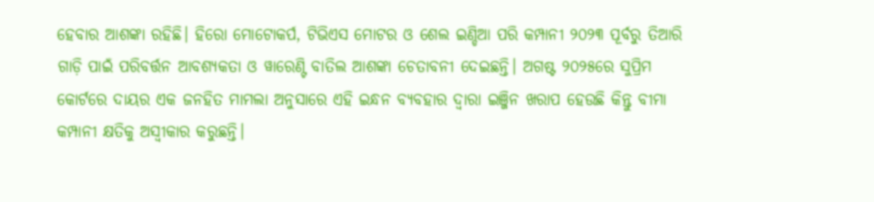ହେବାର ଆଶଙ୍କା ରହିଛି। ହିରୋ ମୋଟୋକର୍ପ, ଟିଭିଏସ ମୋଟର ଓ ଶେଲ ଇଣ୍ଡିଆ ପରି କମ୍ପାନୀ ୨୦୨୩ ପୂର୍ବରୁ ତିଆରି ଗାଡ଼ି ପାଇଁ ପରିବର୍ତ୍ତନ ଆବଶ୍ୟକତା ଓ ୱାରେଣ୍ଟି ବାତିଲ ଆଶଙ୍କା ଚେତାବନୀ ଦେଇଛନ୍ତି। ଅଗଷ୍ଟ ୨୦୨୫ରେ ସୁପ୍ରିମ କୋର୍ଟରେ ଦାୟର ଏକ ଜନହିତ ମାମଲା ଅନୁସାରେ ଏହି ଇନ୍ଧନ ବ୍ୟବହାର ଦ୍ୱାରା ଇଞ୍ଜିନ ଖରାପ ହେଉଛି କିନ୍ତୁ ବୀମା କମ୍ପାନୀ କ୍ଷତିକୁ ଅସ୍ୱୀକାର କରୁଛନ୍ତି।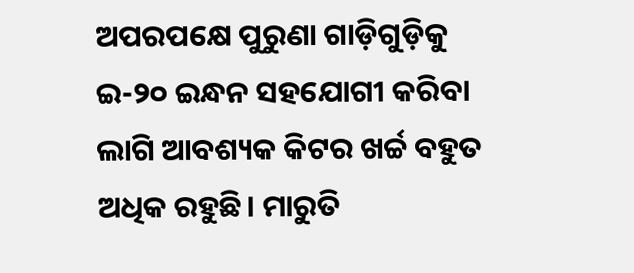ଅପରପକ୍ଷେ ପୁରୁଣା ଗାଡ଼ିଗୁଡ଼ିକୁ ଇ-୨୦ ଇନ୍ଧନ ସହଯୋଗୀ କରିବା ଲାଗି ଆବଶ୍ୟକ କିଟର ଖର୍ଚ୍ଚ ବହୁତ ଅଧିକ ରହୁଛି। ମାରୁତି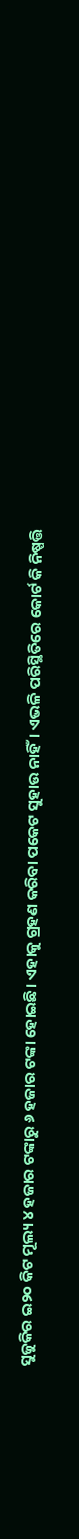ସୁଜୁକିର ଇ୨୦ କିଟ ମୂଲ୍ୟ ୪ ହଜାର ଟଙ୍କାରୁ ୬ ହଜାର ଟଙ୍କା ହୋଇଛି। ଏହାକୁ ଗ୍ରହଣ କରିବା ପକେଟ ସୁହାଉ ନାହିଁ। ଏଭଳି ପରିସ୍ଥିତିରେ କୋର୍ଟ କି ନିଷ୍ପତ୍ତି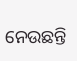ନେଉଛନ୍ତି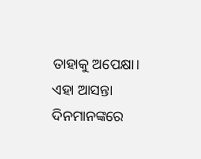ତାହାକୁ ଅପେକ୍ଷା। ଏହା ଆସନ୍ତା ଦିନମାନଙ୍କରେ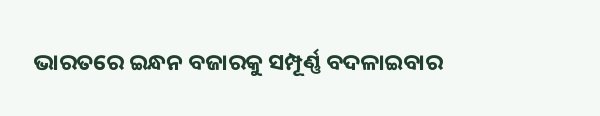ଭାରତରେ ଇନ୍ଧନ ବଜାରକୁ ସମ୍ପୂର୍ଣ୍ଣ ବଦଳାଇବାର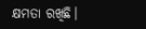କ୍ଷମତା ରଖିଛି।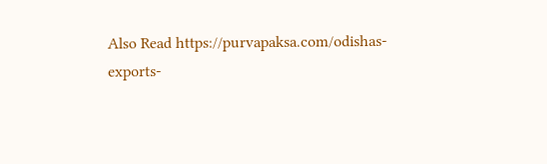Also Read https://purvapaksa.com/odishas-exports-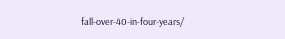fall-over-40-in-four-years/